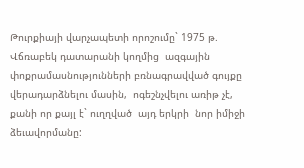Թուրքիայի վարչապետի որոշումը` 1975 թ. Վճռաբեկ դատարանի կողմից  ազգային փոքրամասնությունների բռնագրավված գույքը վերադարձնելու մասին,  ոգեշնչվելու առիթ չէ, քանի որ քայլ է` ուղղված  այդ երկրի  նոր իմիջի ձեւավորմանը: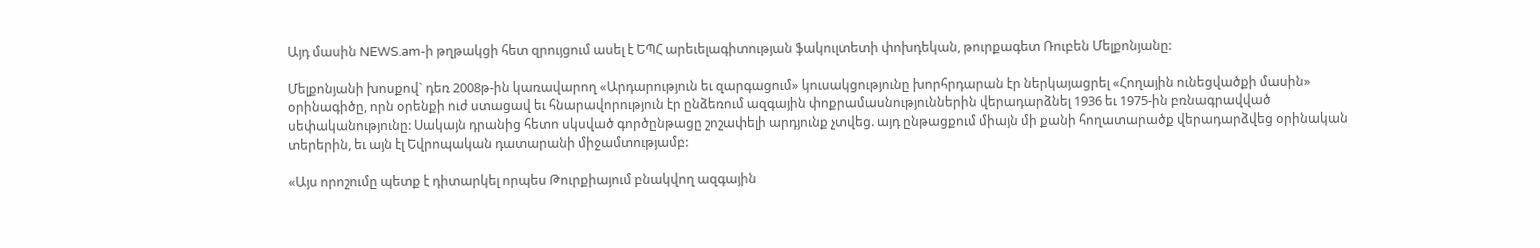Այդ մասին NEWS.am-ի թղթակցի հետ զրույցում ասել է ԵՊՀ արեւելագիտության ֆակուլտետի փոխդեկան, թուրքագետ Ռուբեն Մելքոնյանը:

Մելքոնյանի խոսքով` դեռ 2008թ-ին կառավարող «Արդարություն եւ զարգացում» կուսակցությունը խորհրդարան էր ներկայացրել «Հողային ունեցվածքի մասին» օրինագիծը, որն օրենքի ուժ ստացավ եւ հնարավորություն էր ընձեռում ազգային փոքրամասնություններին վերադարձնել 1936 եւ 1975-ին բռնագրավված սեփականությունը: Սակայն դրանից հետո սկսված գործընթացը շոշափելի արդյունք չտվեց. այդ ընթացքում միայն մի քանի հողատարածք վերադարձվեց օրինական տերերին, եւ այն էլ Եվրոպական դատարանի միջամտությամբ:

«Այս որոշումը պետք է դիտարկել որպես Թուրքիայում բնակվող ազգային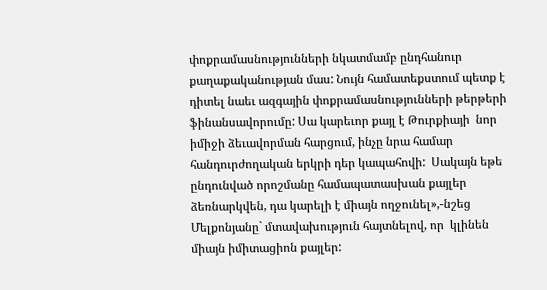փոքրամասնությունների նկատմամբ ընդհանուր քաղաքականության մաս: Նույն համատեքստում պետք է դիտել նաեւ ազգային փոքրամասնությունների թերթերի ֆինանսավորումը: Սա կարեւոր քայլ է Թուրքիայի  նոր իմիջի ձեւավորման հարցում, ինչը նրա համար հանդուրժողական երկրի դեր կապահովի:  Սակայն եթե ընդունված որոշմանը համապատասխան քայլեր ձեռնարկվեն, դա կարելի է միայն ողջունել»,-նշեց Մելքոնյանը` մտավախություն հայտնելով, որ  կլինեն միայն իմիտացիոն քայլեր: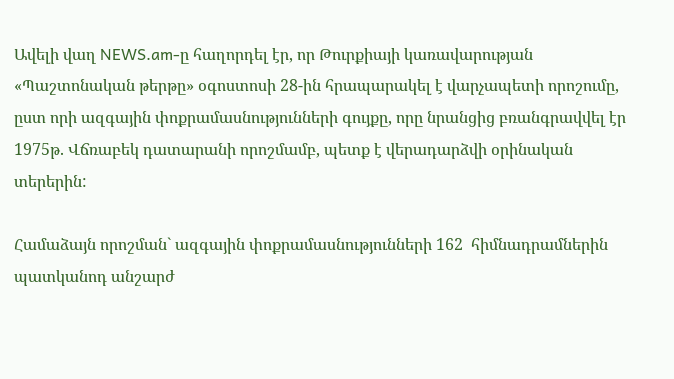Ավելի վաղ NEWS.am-ը հաղորդել էր, որ Թուրքիայի կառավարության «Պաշտոնական թերթը» օգոստոսի 28-ին հրապարակել է վարչապետի որոշումը, ըստ որի ազգային փոքրամասնությունների գույքը, որը նրանցից բռանգրավվել էր 1975թ. Վճռաբեկ դատարանի որոշմամբ, պետք է վերադարձվի օրինական տերերին:

Համաձայն որոշման` ազգային փոքրամասնությունների 162  հիմնադրամներին պատկանոդ անշարժ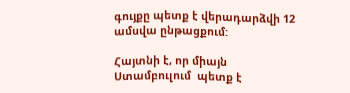գույքը պետք է վերադարձվի 12 ամսվա ընթացքում:

Հայտնի է, որ միայն Ստամբուլում  պետք է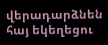վերադարձնեն հայ եկեղեցու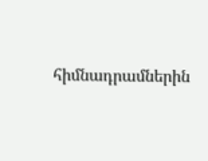հիմնադրամներին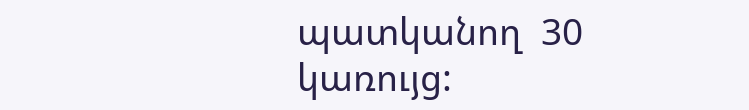պատկանող  30 կառույց: